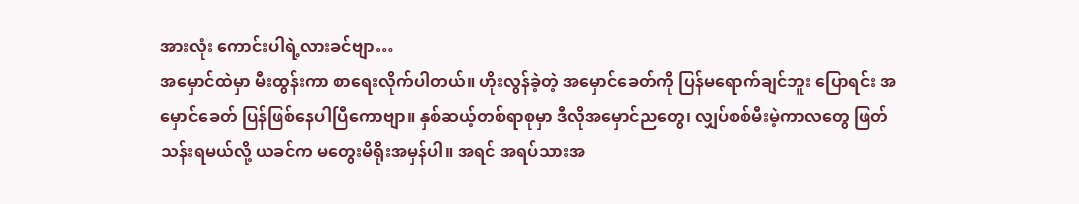အားလုံး ကောင်းပါရဲ့လားခင်ဗျာ…
အမှောင်ထဲမှာ မီးထွန်းကာ စာရေးလိုက်ပါတယ်။ ဟိုးလွန်ခဲ့တဲ့ အမှောင်ခေတ်ကို ပြန်မရောက်ချင်ဘူး ပြောရင်း အမှောင်ခေတ် ပြန်ဖြစ်နေပါပြီကောဗျာ။ နှစ်ဆယ့်တစ်ရာစုမှာ ဒီလိုအမှောင်ညတွေ၊ လျှပ်စစ်မီးမဲ့ကာလတွေ ဖြတ်သန်းရမယ်လို့ ယခင်က မတွေးမိရိုးအမှန်ပါ။ အရင် အရပ်သားအ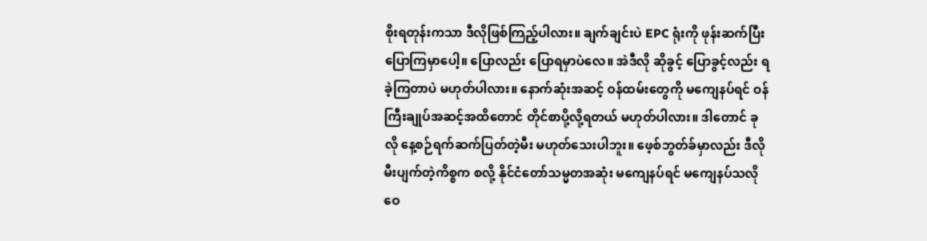စိုးရတုန်းကသာ ဒီလိုဖြစ်ကြည့်ပါလား။ ချက်ချင်းပဲ EPC ရုံးကို ဖုန်းဆက်ပြီး ပြောကြမှာပေါ့။ ပြောလည်း ပြောရမှာပဲလေ။ အဲဒီလို ဆိုခွင့် ပြောခွင့်လည်း ရခဲ့ကြတာပဲ မဟုတ်ပါလား။ နောက်ဆုံးအဆင့် ဝန်ထမ်းတွေကို မကျေနပ်ရင် ဝန်ကြီးချုပ်အဆင့်အထိတောင် တိုင်စာပို့လို့ရတယ် မဟုတ်ပါလား။ ဒါတောင် ခုလို နေ့စဉ်ရက်ဆက်ပြတ်တဲ့မီး မဟုတ်သေးပါဘူး။ ဖေ့စ်ဘွတ်ခ်မှာလည်း ဒီလို မီးပျက်တဲ့ကိစ္စက စလို့ နိုင်ငံတော်သမ္မတအဆုံး မကျေနပ်ရင် မကျေနပ်သလို ဝေ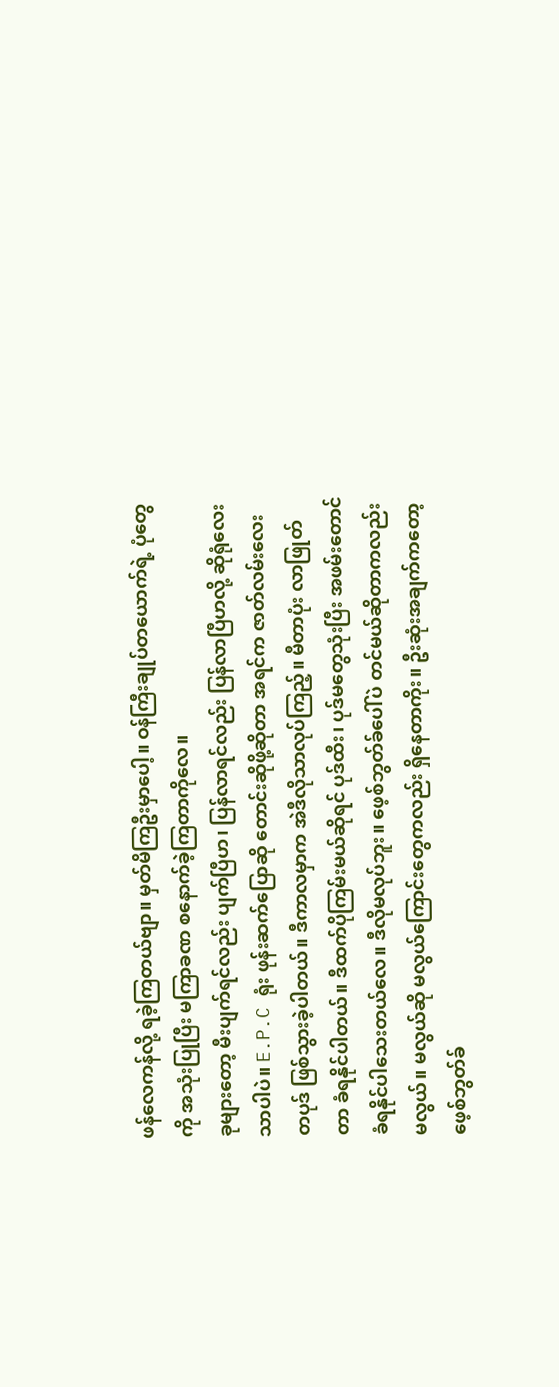ဖန်လေကန်လို့ ရခဲ့ကြတယ်ဗျာ။ မှတ်မိကြဦးမှာပေါ့။ ဝန်ကြီးချုပ်တယောက်ရဲ့ ပုံတွေကို အသုံးပြုပြီး မကြာခဏ စနောက်ခဲ့ကြတာကိုလေ။
ခုများတော့ မီးပျက်ရင်လည်း ပျက်ပြီဟ၊ ပြန်လာရင်လည်း ပြန်လာပြီဟလို့ ဆိုရုံလေးသာပါပဲ။ E.P.C ရုံး ဖုန်းဆက်ပြောဆို တောင်းဆိုဖို့ဆိုတာ အရင်က ဇာတ်လမ်းလေးတပုဒ် ဖြစ်သွားခဲ့ပါတယ်။ ဒီကာလမှာက အဲဒီလိုသာလုပ်ကြည့်။ မီတာပုံး လာဖြုတ်တာ ခံရနိုင်ပါတယ်။ ဒီထက်ပိုကြမ်းမယ်ဆိုရင် ပုဒ်ထီး၊ ပုဒ်မတွေသုံးပြီး အဖမ်းတောင် ခံရနိုင်ပါသေးတယ်လေ။ ဒီလိုမလုပ်ဘူး။ ဖေ့စ်ဘွတ်ခ်ပေါ်ပဲ တင်မယ်ဆိုတာကလည်း မလွယ်။ မလွယ်ဆို မလွယ်ကြောင်းတွေကလည်း ရှိနေတာကိုး။ ဦးဆုံးအချက်ကတော့ ဖေ့စ်ဘွတ်ခ်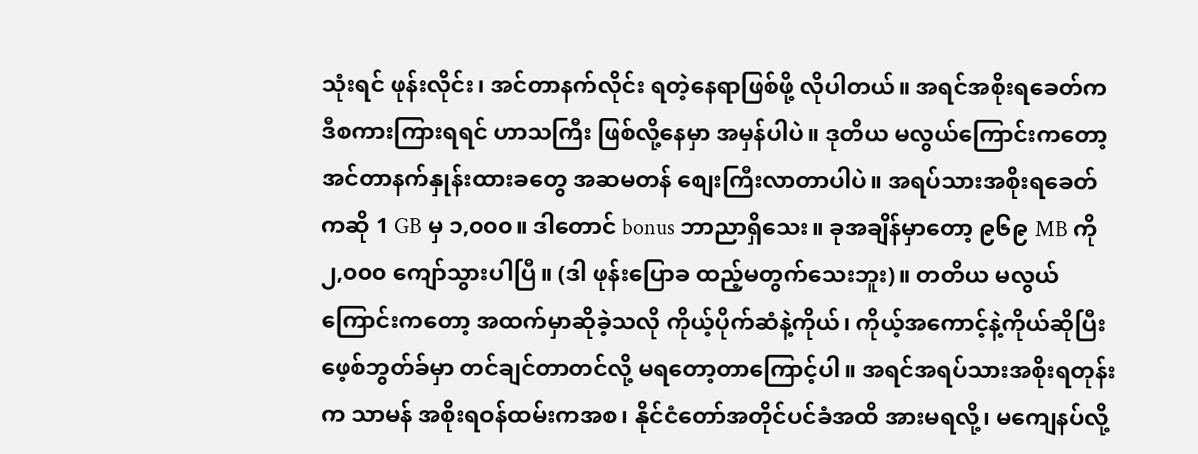သုံးရင် ဖုန်းလိုင်း၊ အင်တာနက်လိုင်း ရတဲ့နေရာဖြစ်ဖို့ လိုပါတယ်။ အရင်အစိုးရခေတ်က ဒီစကားကြားရရင် ဟာသကြီး ဖြစ်လို့နေမှာ အမှန်ပါပဲ။ ဒုတိယ မလွယ်ကြောင်းကတော့ အင်တာနက်နှုန်းထားခတွေ အဆမတန် စျေးကြီးလာတာပါပဲ။ အရပ်သားအစိုးရခေတ်ကဆို 1 GB မှ ၁,၀၀၀။ ဒါတောင် bonus ဘာညာရှိသေး။ ခုအချိန်မှာတော့ ၉၆၉ MB ကို ၂,၀၀၀ ကျော်သွားပါပြီ။ (ဒါ ဖုန်းပြောခ ထည့်မတွက်သေးဘူး)။ တတိယ မလွယ်ကြောင်းကတော့ အထက်မှာဆိုခဲ့သလို ကိုယ့်ပိုက်ဆံနဲ့ကိုယ်၊ ကိုယ့်အကောင့်နဲ့ကိုယ်ဆိုပြီး ဖေ့စ်ဘွတ်ခ်မှာ တင်ချင်တာတင်လို့ မရတော့တာကြောင့်ပါ။ အရင်အရပ်သားအစိုးရတုန်းက သာမန် အစိုးရဝန်ထမ်းကအစ၊ နိုင်ငံတော်အတိုင်ပင်ခံအထိ အားမရလို့၊ မကျေနပ်လို့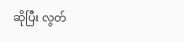ဆိုပြီး လွတ်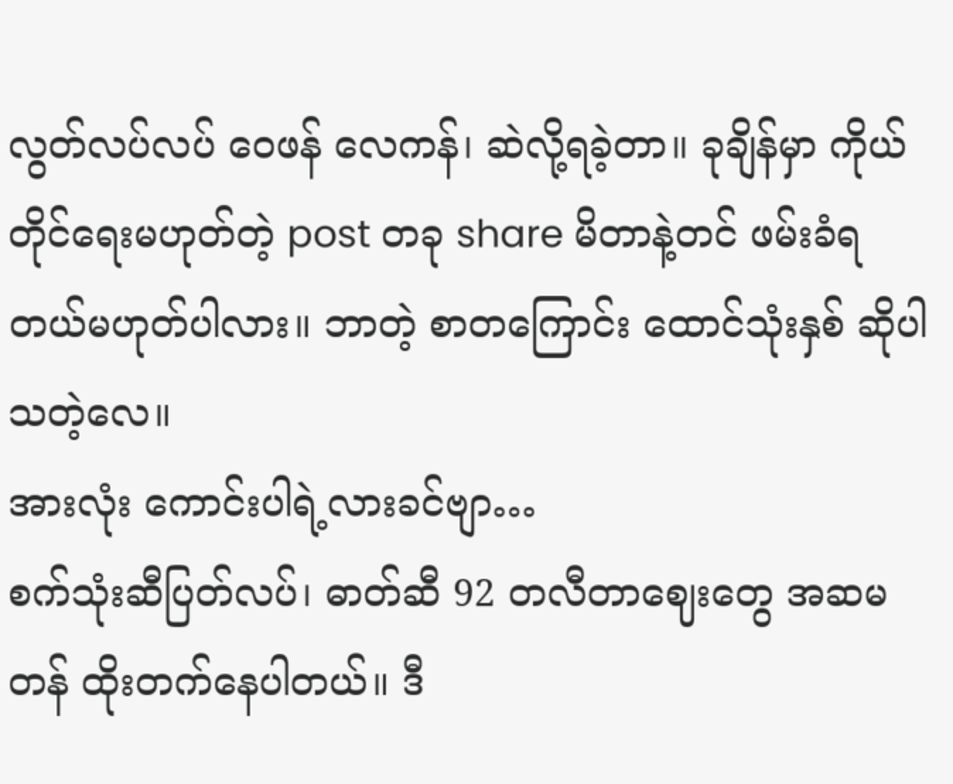လွတ်လပ်လပ် ဝေဖန် လေကန်၊ ဆဲလို့ရခဲ့တာ။ ခုချိန်မှာ ကိုယ်တိုင်ရေးမဟုတ်တဲ့ post တခု share မိတာနဲ့တင် ဖမ်းခံရတယ်မဟုတ်ပါလား။ ဘာတဲ့ စာတကြောင်း ထောင်သုံးနှစ် ဆိုပါသတဲ့လေ။
အားလုံး ကောင်းပါရဲ့လားခင်ဗျာ…
စက်သုံးဆီပြတ်လပ်၊ ဓာတ်ဆီ 92 တလီတာဈေးတွေ အဆမတန် ထိုးတက်နေပါတယ်။ ဒီ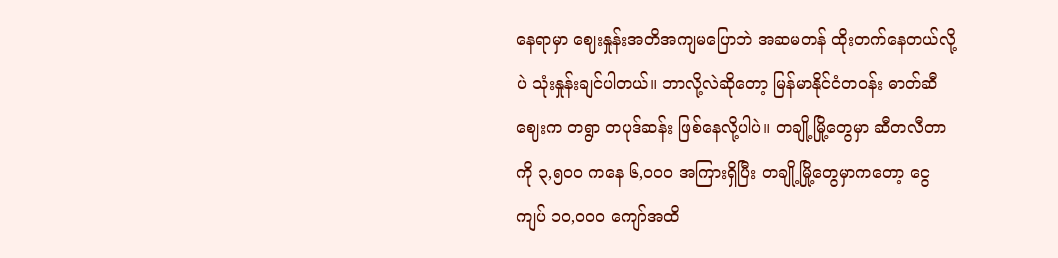နေရာမှာ ဈေးနှုန်းအတိအကျမပြောဘဲ အဆမတန် ထိုးတက်နေတယ်လို့ပဲ သုံးနှုန်းချင်ပါတယ်။ ဘာလို့လဲဆိုတော့ မြန်မာနိုင်ငံတဝန်း ဓာတ်ဆီဈေးက တရွာ တပုဒ်ဆန်း ဖြစ်နေလို့ပါပဲ။ တချို့မြို့တွေမှာ ဆီတလီတာကို ၃,၅၀၀ ကနေ ၆,၀၀၀ အကြားရှိပြီး တချို့မြို့တွေမှာကတော့ ငွေကျပ် ၁၀,၀၀၀ ကျော်အထိ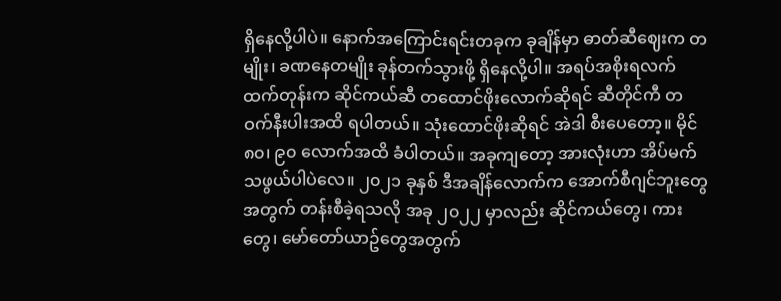ရှိနေလို့ပါပဲ။ နောက်အကြောင်းရင်းတခုက ခုချိန်မှာ ဓာတ်ဆီဈေးက တမျိုး၊ ခဏနေတမျိုး ခုန်တက်သွားဖို့ ရှိနေလို့ပါ။ အရပ်အစိုးရလက်ထက်တုန်းက ဆိုင်ကယ်ဆီ တထောင်ဖိုးလောက်ဆိုရင် ဆီတိုင်ကီ တဝက်နီးပါးအထိ ရပါတယ်။ သုံးထောင်ဖိုးဆိုရင် အဲဒါ စီးပေတော့။ မိုင် ၈၀၊ ၉၀ လောက်အထိ ခံပါတယ်။ အခုကျတော့ အားလုံးဟာ အိပ်မက်သဖွယ်ပါပဲလေ။ ၂၀၂၁ ခုနှစ် ဒီအချိန်လောက်က အောက်စီဂျင်ဘူးတွေအတွက် တန်းစီခဲ့ရသလို အခု ၂၀၂၂ မှာလည်း ဆိုင်ကယ်တွေ၊ ကားတွေ၊ မော်တော်ယာဥ်တွေအတွက်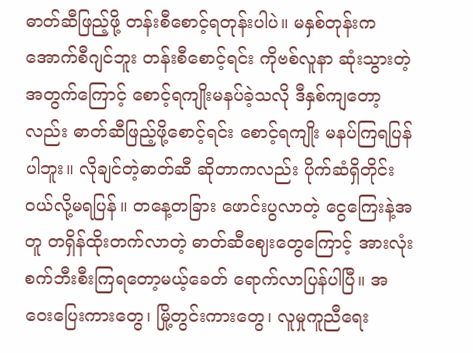ဓာတ်ဆီဖြည့်ဖို့ တန်းစီစောင့်ရတုန်းပါပဲ။ မနှစ်တုန်းက အောက်စီဂျင်ဘူး တန်းစီစောင့်ရင်း ကိုဗစ်လူနာ ဆုံးသွားတဲ့အတွက်ကြောင့် စောင့်ရကျိုးမနပ်ခဲ့သလို ဒီနှစ်ကျတော့လည်း ဓာတ်ဆီဖြည့်ဖို့စောင့်ရင်း စောင့်ရကျိုး မနပ်ကြရပြန်ပါဘူး။ လိုချင်တဲ့ဓာတ်ဆီ ဆိုတာကလည်း ပိုက်ဆံရှိတိုင်း ဝယ်လို့မရပြန်။ တနေ့တခြား ဖောင်းပွလာတဲ့ ငွေကြေးနဲ့အတူ တရှိန်ထိုးတက်လာတဲ့ ဓာတ်ဆီဈေးတွေကြောင့် အားလုံး စက်ဘီးစီးကြရတော့မယ့်ခေတ် ရောက်လာပြန်ပါပြီ။ အဝေးပြေးကားတွေ၊ မြို့တွင်းကားတွေ၊ လူမှုကူညီရေး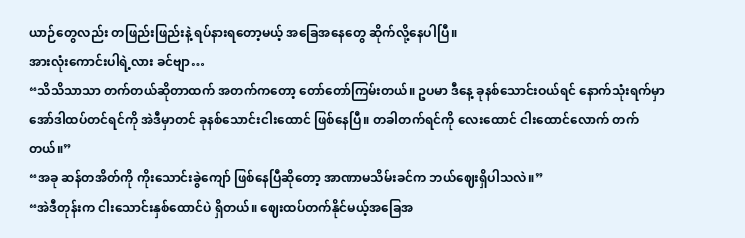ယာဉ်တွေလည်း တဖြည်းဖြည်းနဲ့ ရပ်နားရတော့မယ့် အခြေအနေတွေ ဆိုက်လို့နေပါပြီ။
အားလုံးကောင်းပါရဲ့လား ခင်ဗျာ…
“သိသိသာသာ တက်တယ်ဆိုတာထက် အတက်ကတော့ တော်တော်ကြမ်းတယ်။ ဥပမာ ဒီနေ့ ခုနစ်သောင်းဝယ်ရင် နောက်သုံးရက်မှာ အော်ဒါထပ်တင်ရင်ကို အဲဒီမှာတင် ခုနစ်သောင်းငါးထောင် ဖြစ်နေပြီ။ တခါတက်ရင်ကို လေးထောင် ငါးထောင်လောက် တက်တယ်။”
“အခု ဆန်တအိတ်ကို ကိုးသောင်းခွဲကျော် ဖြစ်နေပြီဆိုတော့ အာဏာမသိမ်းခင်က ဘယ်ဈေးရှိပါသလဲ။”
“အဲဒီတုန်းက ငါးသောင်းနှစ်ထောင်ပဲ ရှိတယ်။ ဈေးထပ်တက်နိုင်မယ့်အခြေအ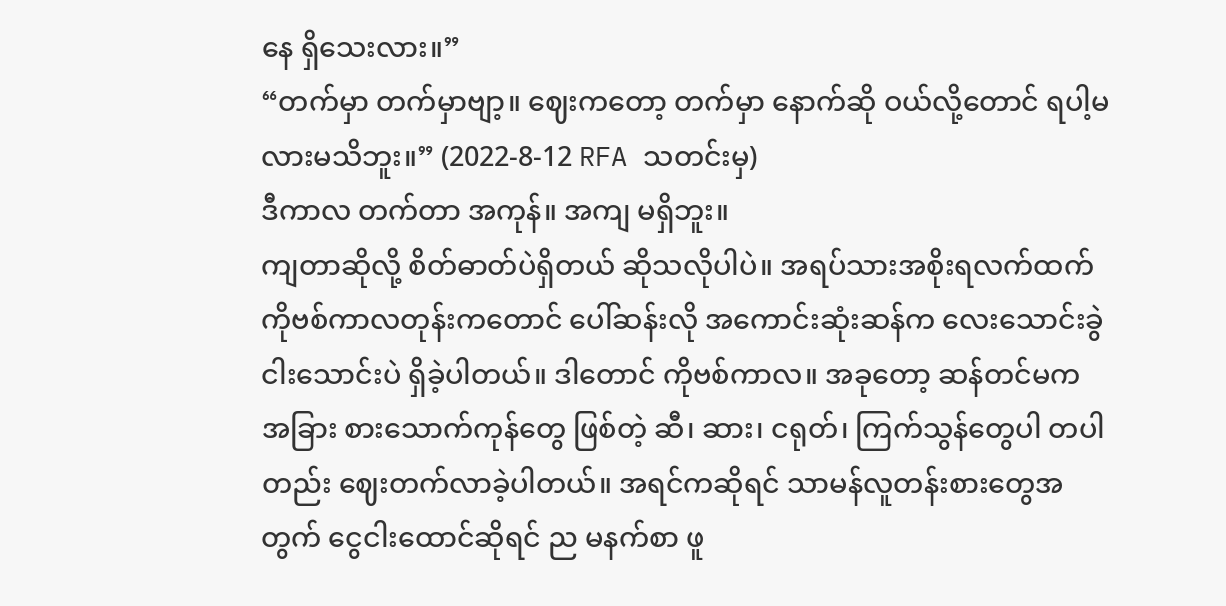နေ ရှိသေးလား။”
“တက်မှာ တက်မှာဗျာ့။ ဈေးကတော့ တက်မှာ နောက်ဆို ဝယ်လို့တောင် ရပါ့မလားမသိဘူး။” (2022-8-12 RFA သတင်းမှ)
ဒီကာလ တက်တာ အကုန်။ အကျ မရှိဘူး။
ကျတာဆိုလို့ စိတ်ဓာတ်ပဲရှိတယ် ဆိုသလိုပါပဲ။ အရပ်သားအစိုးရလက်ထက် ကိုဗစ်ကာလတုန်းကတောင် ပေါ်ဆန်းလို အကောင်းဆုံးဆန်က လေးသောင်းခွဲ ငါးသောင်းပဲ ရှိခဲ့ပါတယ်။ ဒါတောင် ကိုဗစ်ကာလ။ အခုတော့ ဆန်တင်မက အခြား စားသောက်ကုန်တွေ ဖြစ်တဲ့ ဆီ၊ ဆား၊ ငရုတ်၊ ကြက်သွန်တွေပါ တပါတည်း ဈေးတက်လာခဲ့ပါတယ်။ အရင်ကဆိုရင် သာမန်လူတန်းစားတွေအတွက် ငွေငါးထောင်ဆိုရင် ည မနက်စာ ဖူ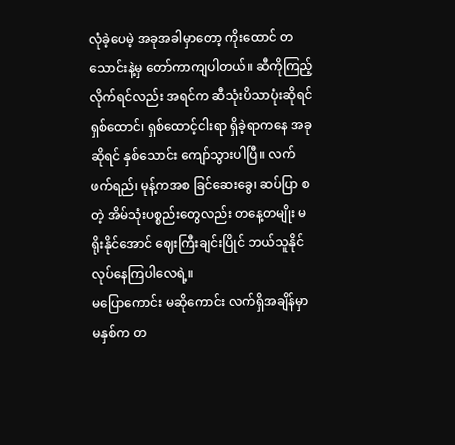လုံခဲ့ပေမဲ့ အခုအခါမှာတော့ ကိုးထောင် တသောင်းနဲ့မှ တော်ကာကျပါတယ်။ ဆီကိုကြည့်လိုက်ရင်လည်း အရင်က ဆီသုံးပိသာပုံးဆိုရင် ရှစ်ထောင်၊ ရှစ်ထောင့်ငါးရာ ရှိခဲ့ရာကနေ အခုဆိုရင် နှစ်သောင်း ကျော်သွားပါပြီ။ လက်ဖက်ရည်၊ မုန့်ကအစ ခြင်ဆေးခွေ၊ ဆပ်ပြာ စတဲ့ အိမ်သုံးပစ္စည်းတွေလည်း တနေ့တမျိုး မရိုးနိုင်အောင် ဈေးကြီးချင်းပြိုင် ဘယ်သူနိုင် လုပ်နေကြပါလေရဲ့။
မပြောကောင်း မဆိုကောင်း လက်ရှိအချိန်မှာ မနှစ်က တ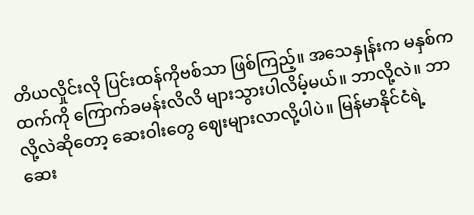တိယလှိုင်းလို ပြင်းထန်ကိုဗစ်သာ ဖြစ်ကြည့်။ အသေနှုန်းက မနှစ်ကထက်ကို ကြောက်ခမန်းလိလိ များသွားပါလိမ့်မယ်။ ဘာလို့လဲ။ ဘာလို့လဲဆိုတော့ ဆေးဝါးတွေ ဈေးများလာလို့ပါပဲ။ မြန်မာနိုင်ငံရဲ့ ဆေး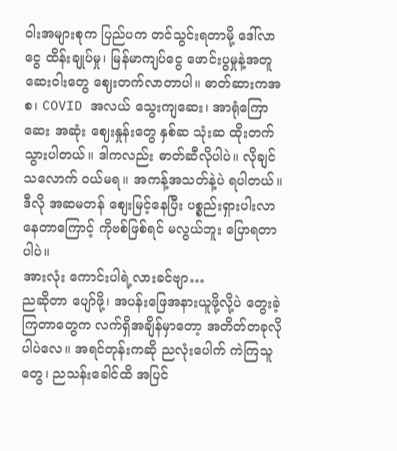ဝါးအများစုက ပြည်ပက တင်သွင်းရတာမို့ ဒေါ်လာငွေ ထိန်းချုပ်မှု၊ မြန်မာကျပ်ငွေ ဖောင်းပွမှုနဲ့အတူ ဆေးဝါးတွေ ဈေးတက်လာတာပါ။ ဓာတ်ဆားကအစ၊ COVID အလယ် သွေးကျဆေး၊ အာရုံကြောဆေး အဆုံး ဈေးနှုန်းတွေ နှစ်ဆ သုံးဆ ထိုးတက်သွားပါတယ်။ ဒါကလည်း ဓာတ်ဆီလိုပါပဲ။ လိုချင်သလောက် ဝယ်မရ။ အကန့်အသတ်နဲ့ပဲ ရပါတယ်။ ဒီလို အဆမတန် စျေးမြင့်နေပြီး ပစ္စည်းရှားပါးလာနေတာကြောင့် ကိုဗစ်ဖြစ်ရင် မလွယ်ဘူး ပြောရတာပါပဲ။
အားလုံး ကောင်းပါရဲ့လားခင်ဗျာ…
ညဆိုတာ ပျော်ဖို့၊ အပန်းဖြေအနားယူဖို့လို့ပဲ တွေးခဲ့ကြတာတွေက လက်ရှိအချိန်မှာတော့ အတိတ်တခုလိုပါပဲလေ။ အရင်တုန်းကဆို ညလုံးပေါက် ကဲကြသူတွေ၊ ညသန်းခေါင်ထိ အပြင်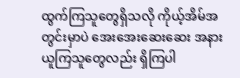ထွက်ကြသူတွေရှိသလို ကိုယ့်အိမ်အတွင်းမှာပဲ အေးအေးဆေးဆေး အနားယူကြသူတွေလည်း ရှိကြပါ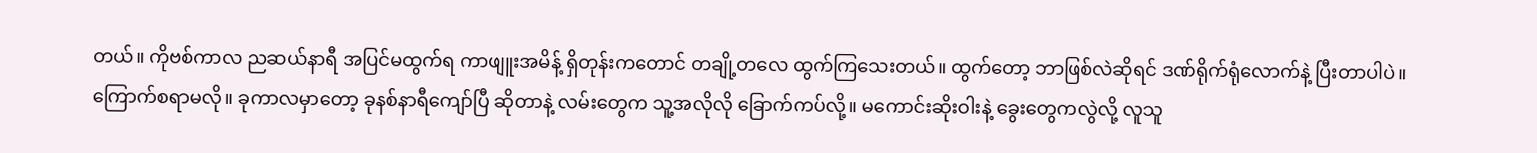တယ်။ ကိုဗစ်ကာလ ညဆယ်နာရီ အပြင်မထွက်ရ ကာဖျူးအမိန့် ရှိတုန်းကတောင် တချို့တလေ ထွက်ကြသေးတယ်။ ထွက်တော့ ဘာဖြစ်လဲဆိုရင် ဒဏ်ရိုက်ရုံလောက်နဲ့ ပြီးတာပါပဲ။ ကြောက်စရာမလို။ ခုကာလမှာတော့ ခုနစ်နာရီကျော်ပြီ ဆိုတာနဲ့ လမ်းတွေက သူ့အလိုလို ခြောက်ကပ်လို့။ မကောင်းဆိုးဝါးနဲ့ ခွေးတွေကလွဲလို့ လူသူ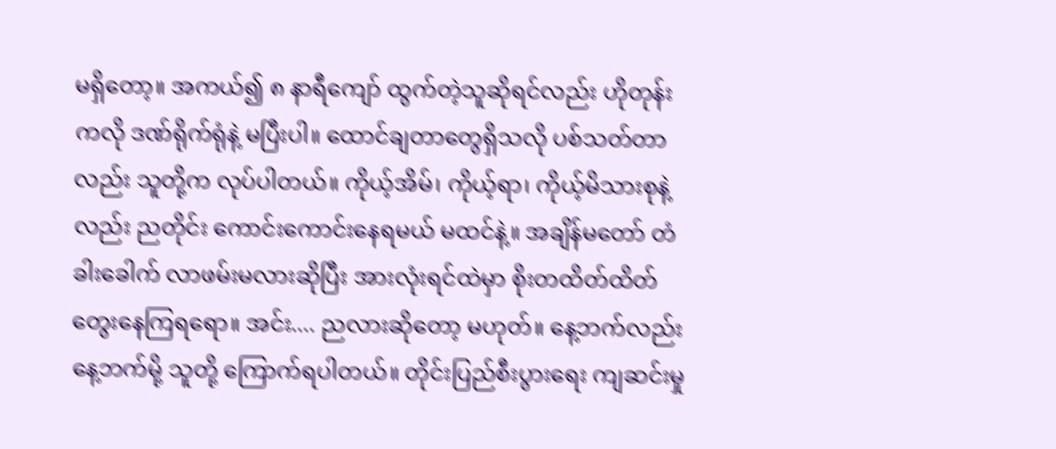မရှိတော့။ အကယ်၍ ၈ နာရီကျော် ထွက်တဲ့သူဆိုရင်လည်း ဟိုတုန်းကလို ဒဏ်ရိုက်ရုံနဲ့ မပြီးပါ။ ထောင်ချတာတွေရှိသလို ပစ်သတ်တာလည်း သူတို့က လုပ်ပါတယ်။ ကိုယ့်အိမ်၊ ကိုယ့်ရာ၊ ကိုယ့်မိသားစုနဲ့လည်း ညတိုင်း ကောင်းကောင်းနေရမယ် မထင်နဲ့။ အချိန်မတော် တံခါးခေါက် လာဖမ်းမလားဆိုပြီး အားလုံးရင်ထဲမှာ စိုးတထိတ်ထိတ် တွေးနေကြရရော။ အင်း.... ညလားဆိုတော့ မဟုတ်။ နေ့ဘက်လည်း နေ့ဘက်မို့ သူတို့ ကြောက်ရပါတယ်။ တိုင်းပြည်စီးပွားရေး ကျဆင်းမှု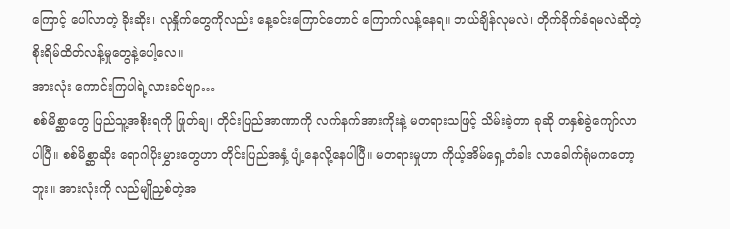ကြောင့် ပေါ်လာတဲ့ ခိုးဆိုး၊ လုနှိုက်တွေကိုလည်း နေ့ခင်းကြောင်တောင် ကြောက်လန့်နေရ။ ဘယ်ချိန်လုမလဲ၊ တိုက်ခိုက်ခံရမလဲဆိုတဲ့ စိုးရိမ်ထိတ်လန့်မှုတွေနဲ့ပေါ့လေ။
အားလုံး ကောင်းကြပါရဲ့လားခင်ဗျာ…
စစ်မိစ္ဆာတွေ ပြည်သူ့အစိုးရကို ဖြုတ်ချ၊ တိုင်းပြည်အာဏာကို လက်နက်အားကိုးနဲ့ မတရားသဖြင့် သိမ်းခဲ့တာ ခုဆို တနှစ်ခွဲကျော်လာပါပြီ။ စစ်မိစ္ဆာဆိုး ရောဂါပိုးမွှားတွေဟာ တိုင်းပြည်အနှံ့ ပျံ့နေလို့နေပါပြီ။ မတရားမှုဟာ ကိုယ့်အိမ်ရှေ့တံခါး လာခေါက်ရုံမကတော့ဘူး။ အားလုံးကို လည်မျိုညှစ်တဲ့အ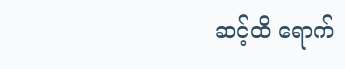ဆင့်ထိ ရောက်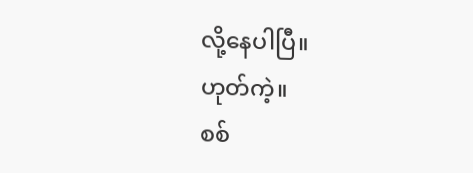လို့နေပါပြီ။
ဟုတ်ကဲ့။
စစ်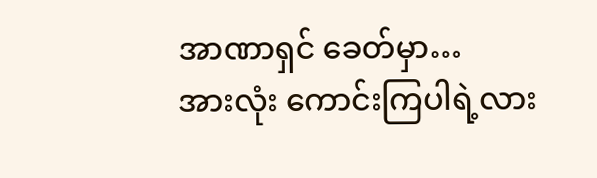အာဏာရှင် ခေတ်မှာ…
အားလုံး ကောင်းကြပါရဲ့လား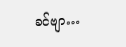ခင်ဗျာ…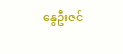နွေဦးဇင်